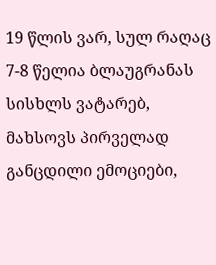19 წლის ვარ, სულ რაღაც 7-8 წელია ბლაუგრანას სისხლს ვატარებ, მახსოვს პირველად განცდილი ემოციები,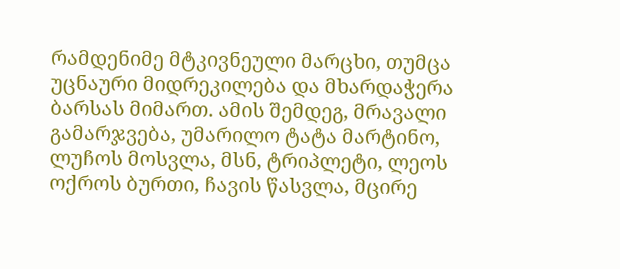რამდენიმე მტკივნეული მარცხი, თუმცა უცნაური მიდრეკილება და მხარდაჭერა ბარსას მიმართ. ამის შემდეგ, მრავალი გამარჯვება, უმარილო ტატა მარტინო, ლუჩოს მოსვლა, მსნ, ტრიპლეტი, ლეოს ოქროს ბურთი, ჩავის წასვლა, მცირე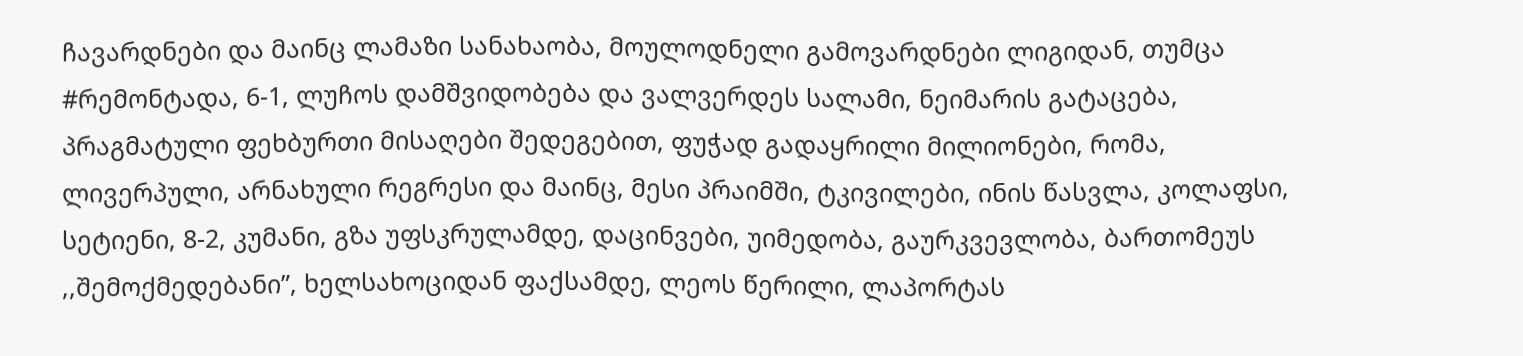ჩავარდნები და მაინც ლამაზი სანახაობა, მოულოდნელი გამოვარდნები ლიგიდან, თუმცა #რემონტადა, 6-1, ლუჩოს დამშვიდობება და ვალვერდეს სალამი, ნეიმარის გატაცება, პრაგმატული ფეხბურთი მისაღები შედეგებით, ფუჭად გადაყრილი მილიონები, რომა, ლივერპული, არნახული რეგრესი და მაინც, მესი პრაიმში, ტკივილები, ინის წასვლა, კოლაფსი, სეტიენი, 8-2, კუმანი, გზა უფსკრულამდე, დაცინვები, უიმედობა, გაურკვევლობა, ბართომეუს ,,შემოქმედებანი”, ხელსახოციდან ფაქსამდე, ლეოს წერილი, ლაპორტას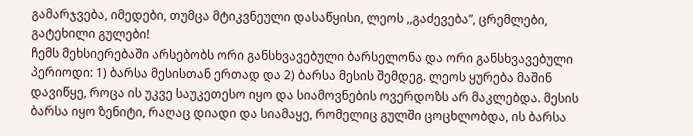გამარჯვება, იმედები, თუმცა მტიკვნეული დასაწყისი, ლეოს ,,გაძევება”, ცრემლები, გატეხილი გულები!
ჩემს მეხსიერებაში არსებობს ორი განსხვავებული ბარსელონა და ორი განსხვავებული პერიოდი: 1) ბარსა მესისთან ერთად და 2) ბარსა მესის შემდეგ. ლეოს ყურება მაშინ დავიწყე, როცა ის უკვე საუკეთესო იყო და სიამოვნების ოვერდოზს არ მაკლებდა. მესის ბარსა იყო ზენიტი, რაღაც დიადი და სიამაყე, რომელიც გულში ცოცხლობდა, ის ბარსა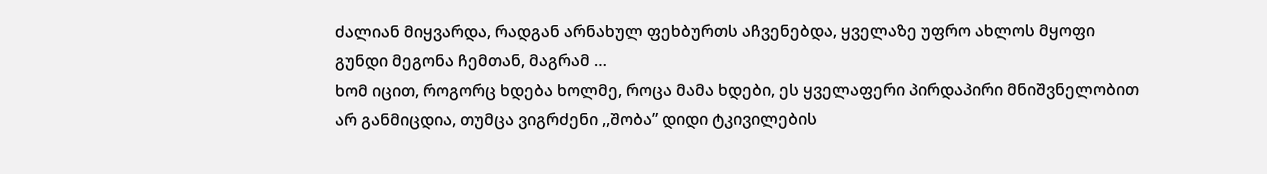ძალიან მიყვარდა, რადგან არნახულ ფეხბურთს აჩვენებდა, ყველაზე უფრო ახლოს მყოფი გუნდი მეგონა ჩემთან, მაგრამ …
ხომ იცით, როგორც ხდება ხოლმე, როცა მამა ხდები, ეს ყველაფერი პირდაპირი მნიშვნელობით არ განმიცდია, თუმცა ვიგრძენი ,,შობა” დიდი ტკივილების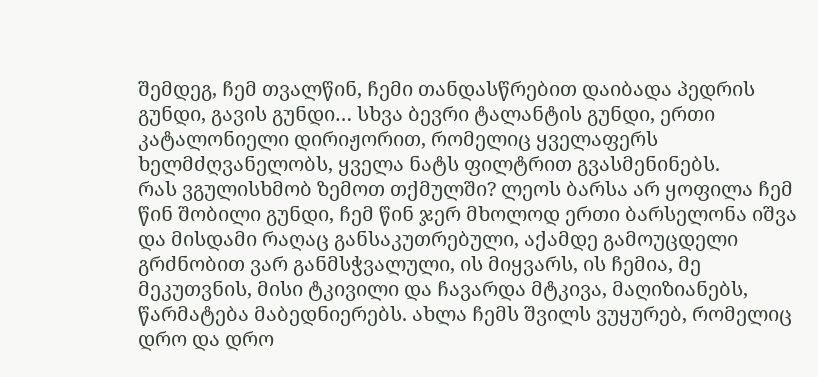შემდეგ, ჩემ თვალწინ, ჩემი თანდასწრებით დაიბადა პედრის გუნდი, გავის გუნდი… სხვა ბევრი ტალანტის გუნდი, ერთი კატალონიელი დირიჟორით, რომელიც ყველაფერს ხელმძღვანელობს, ყველა ნატს ფილტრით გვასმენინებს.
რას ვგულისხმობ ზემოთ თქმულში? ლეოს ბარსა არ ყოფილა ჩემ წინ შობილი გუნდი, ჩემ წინ ჯერ მხოლოდ ერთი ბარსელონა იშვა და მისდამი რაღაც განსაკუთრებული, აქამდე გამოუცდელი გრძნობით ვარ განმსჭვალული, ის მიყვარს, ის ჩემია, მე მეკუთვნის, მისი ტკივილი და ჩავარდა მტკივა, მაღიზიანებს, წარმატება მაბედნიერებს. ახლა ჩემს შვილს ვუყურებ, რომელიც დრო და დრო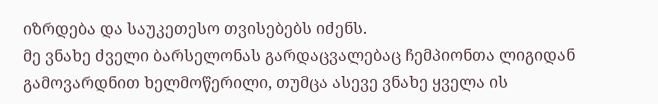იზრდება და საუკეთესო თვისებებს იძენს.
მე ვნახე ძველი ბარსელონას გარდაცვალებაც ჩემპიონთა ლიგიდან გამოვარდნით ხელმოწერილი, თუმცა ასევე ვნახე ყველა ის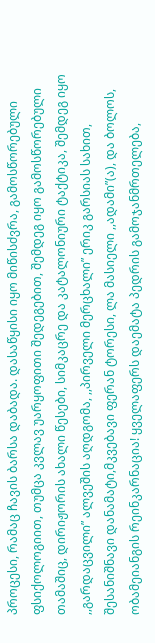პროცესი, რამაც ჩავის ბარსა დაბადა. დასაწყისი იყო მიწისძვრა, გამოსწორებული ფსიქოლოგიით, თუმცა კვლავ უარყოფითი შედეგებით, შემდეგ იყო გამოსწორებული თამაშიც, დირიჟორის ახალი წესები, სიმკაცრე და კატალონიური ტაქტიკა, შემდეგ იყო ,,გარდაცვილი” ალვეშის აღდგომა, ,,პირველი მერცხალი” ერიკ გარსიას სახით, შესანიშნავი დანამატი,მკვებავი ფერან ტორესი, ლა მასიელი ,,ადამი”(ა), და ბოლოს, ობამეიანგის რეინკარნაცია! ყველაფერს დაემატა პედრის გამოჯანმრთელება,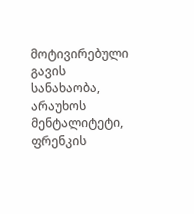მოტივირებული გავის სანახაობა, არაუხოს მენტალიტეტი, ფრენკის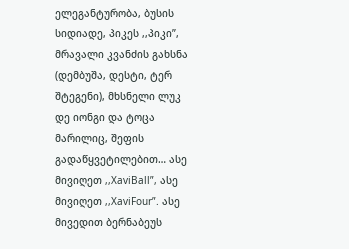ელეგანტურობა, ბუსის სიდიადე, პიკეს ,,პიკი”, მრავალი კვანძის გახსნა (დემბუშა, დესტი, ტერ შტეგენი), მხსნელი ლუკ დე იონგი და ტოცა მარილიც, შეფის გადაწყვეტილებით… ასე მივიღეთ ,,XaviBall”, ასე მივიღეთ ,,XaviFour”. ასე მივედით ბერნაბეუს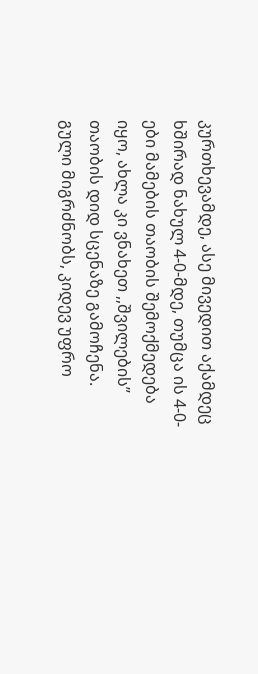კურთხევამდე, ასე მივედით აქამდეც ხშირად ნახულ 4-0-მდე, თუმცა ის 4-0-ები მამების თაობის შემოქმედება იყო, ახლა კი ვნახეთ ,,შვილების” თაობის დიდ სცენაზე გამოჩენა.
გული მიგრძნობს, კიდევ უფრო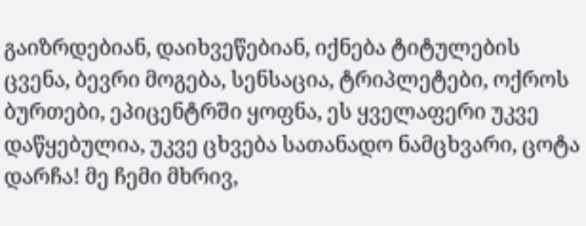გაიზრდებიან, დაიხვეწებიან, იქნება ტიტულების ცვენა, ბევრი მოგება, სენსაცია, ტრიპლეტები, ოქროს ბურთები, ეპიცენტრში ყოფნა, ეს ყველაფერი უკვე დაწყებულია, უკვე ცხვება სათანადო ნამცხვარი, ცოტა დარჩა! მე ჩემი მხრივ,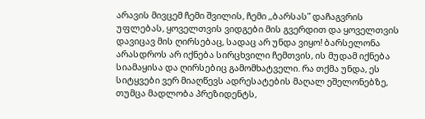არავის მივცემ ჩემი შვილის, ჩემი ,,ბარსას” დაჩაგვრის უფლებას, ყოველთვის ვიდგები მის გვერდით და ყოველთვის დავიცავ მის ღირსებაც, სადაც არ უნდა ვიყო! ბარსელონა არასდროს არ იქნება სირცხვილი ჩემთვის, ის მუდამ იქნება სიამაყისა და ღირსებიც გამომხატველი. რა თქმა უნდა, ეს სიტყვები ვერ მიაღწევს ადრესატების მაღალ ეშელონებზე, თუმცა მადლობა პრეზიდენტს,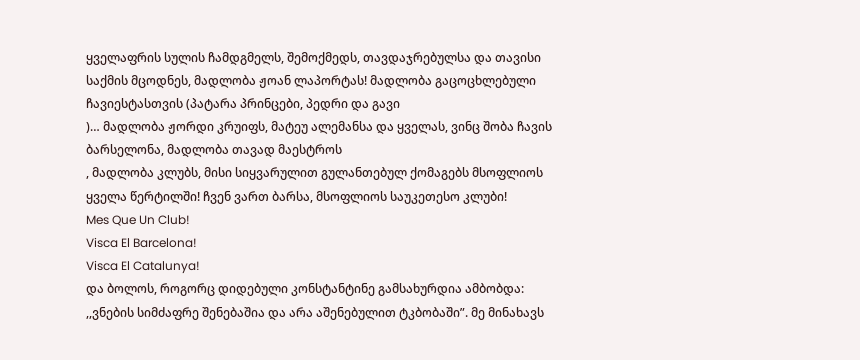ყველაფრის სულის ჩამდგმელს, შემოქმედს, თავდაჯრებულსა და თავისი საქმის მცოდნეს, მადლობა ჟოან ლაპორტას! მადლობა გაცოცხლებული ჩავიესტასთვის (პატარა პრინცები, პედრი და გავი
)… მადლობა ჟორდი კრუიფს, მატეუ ალემანსა და ყველას, ვინც შობა ჩავის ბარსელონა, მადლობა თავად მაესტროს
, მადლობა კლუბს, მისი სიყვარულით გულანთებულ ქომაგებს მსოფლიოს ყველა წერტილში! ჩვენ ვართ ბარსა, მსოფლიოს საუკეთესო კლუბი!
Mes Que Un Club!
Visca El Barcelona!
Visca El Catalunya!
და ბოლოს, როგორც დიდებული კონსტანტინე გამსახურდია ამბობდა: ,,ვნების სიმძაფრე შენებაშია და არა აშენებულით ტკბობაში”. მე მინახავს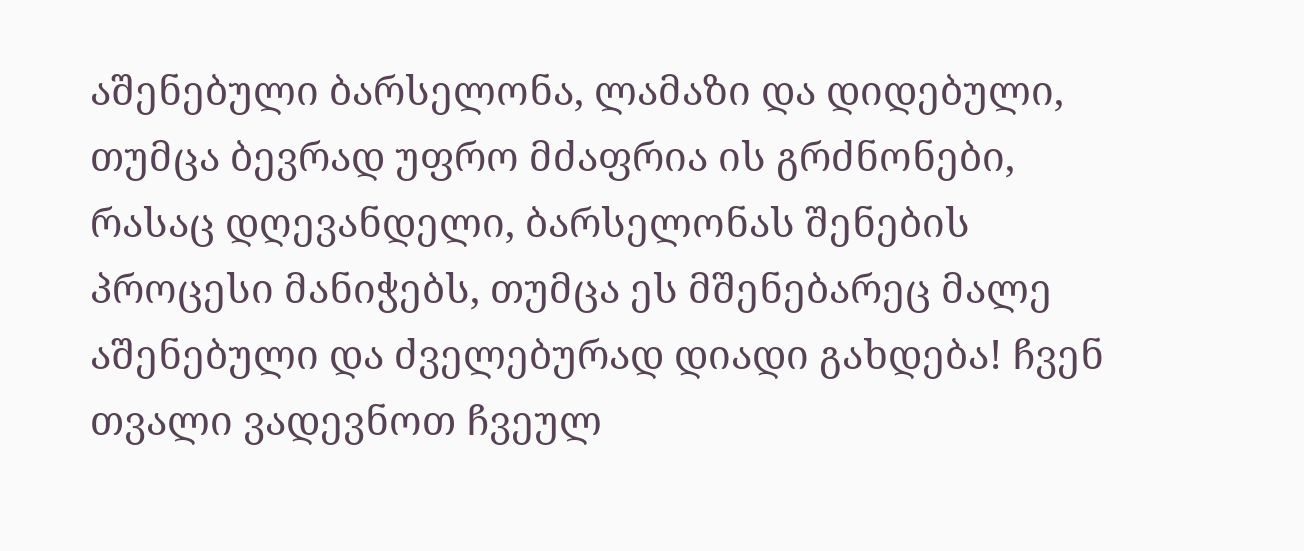აშენებული ბარსელონა, ლამაზი და დიდებული, თუმცა ბევრად უფრო მძაფრია ის გრძნონები, რასაც დღევანდელი, ბარსელონას შენების პროცესი მანიჭებს, თუმცა ეს მშენებარეც მალე აშენებული და ძველებურად დიადი გახდება! ჩვენ თვალი ვადევნოთ ჩვეულ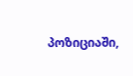პოზიციაში,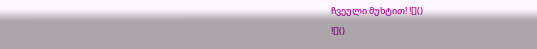ჩვეული მუხტით! ![]()
![]()